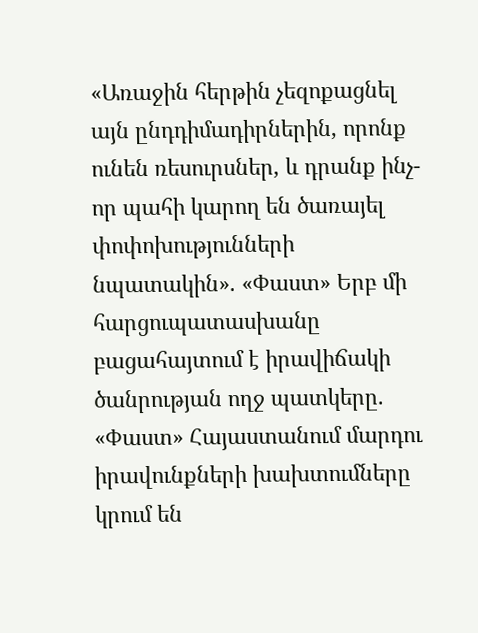«Առաջին հերթին չեզոքացնել այն ընդդիմադիրներին, որոնք ունեն ռեսուրսներ, և դրանք ինչ-որ պահի կարող են ծառայել փոփոխությունների նպատակին». «Փաստ» Երբ մի հարցուպատասխանը բացահայտում է իրավիճակի ծանրության ողջ պատկերը. «Փաստ» Հայաստանում մարդու իրավունքների խախտումները կրում են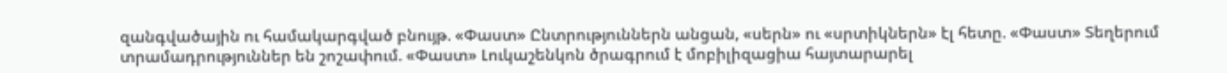զանգվածային ու համակարգված բնույթ. «Փաստ» Ընտրություններն անցան, «սերն» ու «սրտիկներն» էլ հետը. «Փաստ» Տեղերում տրամադրություններ են շոշափում. «Փաստ» Լուկաշենկոն ծրագրում է մոբիլիզացիա հայտարարել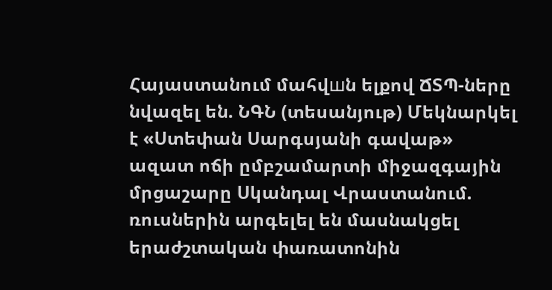Հայաստանում մահվшն ելքով ՃՏՊ-ները նվազել են. ՆԳՆ (տեսանյութ) Մեկնարկել է «Ստեփան Սարգսյանի գավաթ» ազատ ոճի ըմբշամարտի միջազգային մրցաշարը Սկանդալ Վրաստանում. ռուսներին արգելել են մասնակցել երաժշտական փառատոնին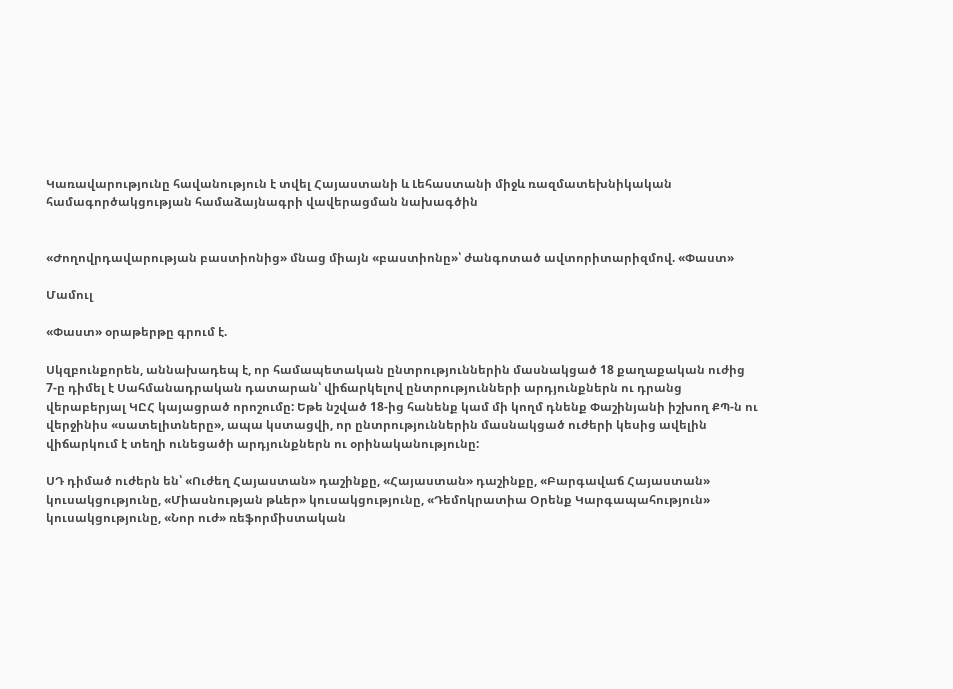Կառավարությունը հավանություն է տվել Հայաստանի և Լեհաստանի միջև ռազմատեխնիկական համագործակցության համաձայնագրի վավերացման նախագծին


«Ժողովրդավարության բաստիոնից» մնաց միայն «բաստիոնը»՝ ժանգոտած ավտորիտարիզմով. «Փաստ»

Մամուլ

«Փաստ» օրաթերթը գրում է.

Սկզբունքորեն, աննախադեպ է, որ համապետական ընտրություններին մասնակցած 18 քաղաքական ուժից 7-ը դիմել է Սահմանադրական դատարան՝ վիճարկելով ընտրությունների արդյունքներն ու դրանց վերաբերյալ ԿԸՀ կայացրած որոշումը: Եթե նշված 18-ից հանենք կամ մի կողմ դնենք Փաշինյանի իշխող ՔՊ-ն ու վերջինիս «սատելիտները», ապա կստացվի, որ ընտրություններին մասնակցած ուժերի կեսից ավելին վիճարկում է տեղի ունեցածի արդյունքներն ու օրինականությունը:

ՍԴ դիմած ուժերն են՝ «Ուժեղ Հայաստան» դաշինքը, «Հայաստան» դաշինքը, «Բարգավաճ Հայաստան» կուսակցությունը, «Միասնության թևեր» կուսակցությունը, «Դեմոկրատիա Օրենք Կարգապահություն» կուսակցությունը, «Նոր ուժ» ռեֆորմիստական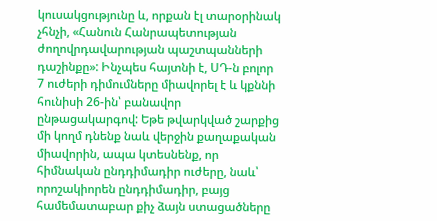կուսակցությունը և, որքան էլ տարօրինակ չհնչի, «Հանուն Հանրապետության ժողովրդավարության պաշտպանների դաշինքը»: Ինչպես հայտնի է, ՍԴ-ն բոլոր 7 ուժերի դիմումները միավորել է և կքննի հունիսի 26-ին՝ բանավոր ընթացակարգով: Եթե թվարկված շարքից մի կողմ դնենք նաև վերջին քաղաքական միավորին, ապա կտեսնենք, որ հիմնական ընդդիմադիր ուժերը, նաև՝ որոշակիորեն ընդդիմադիր, բայց համեմատաբար քիչ ձայն ստացածները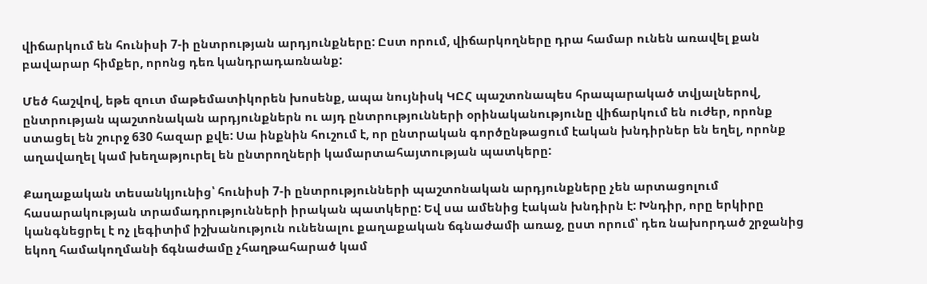վիճարկում են հունիսի 7-ի ընտրության արդյունքները: Ըստ որում, վիճարկողները դրա համար ունեն առավել քան բավարար հիմքեր, որոնց դեռ կանդրադառնանք:

Մեծ հաշվով, եթե զուտ մաթեմատիկորեն խոսենք, ապա նույնիսկ ԿԸՀ պաշտոնապես հրապարակած տվյալներով, ընտրության պաշտոնական արդյունքներն ու այդ ընտրությունների օրինականությունը վիճարկում են ուժեր, որոնք ստացել են շուրջ 630 հազար քվե: Սա ինքնին հուշում է, որ ընտրական գործընթացում էական խնդիրներ են եղել, որոնք աղավաղել կամ խեղաթյուրել են ընտրողների կամարտահայտության պատկերը:

Քաղաքական տեսանկյունից՝ հունիսի 7-ի ընտրությունների պաշտոնական արդյունքները չեն արտացոլում հասարակության տրամադրությունների իրական պատկերը: Եվ սա ամենից էական խնդիրն է: Խնդիր, որը երկիրը կանգնեցրել է ոչ լեգիտիմ իշխանություն ունենալու քաղաքական ճգնաժամի առաջ, ըստ որում՝ դեռ նախորդած շրջանից եկող համակողմանի ճգնաժամը չհաղթահարած կամ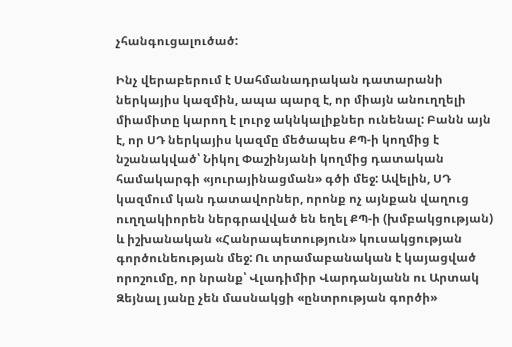չհանգուցալուծած:

Ինչ վերաբերում է Սահմանադրական դատարանի ներկայիս կազմին, ապա պարզ է, որ միայն անուղղելի միամիտը կարող է լուրջ ակնկալիքներ ունենալ: Բանն այն է, որ ՍԴ ներկայիս կազմը մեծապես ՔՊ-ի կողմից է նշանակված՝ Նիկոլ Փաշինյանի կողմից դատական համակարգի «յուրայինացման» գծի մեջ: Ավելին, ՍԴ կազմում կան դատավորներ, որոնք ոչ այնքան վաղուց ուղղակիորեն ներգրավված են եղել ՔՊ-ի (խմբակցության) և իշխանական «Հանրապետություն» կուսակցության գործունեության մեջ: Ու տրամաբանական է կայացված որոշումը, որ նրանք՝ Վլադիմիր Վարդանյանն ու Արտակ Զեյնալ յանը չեն մասնակցի «ընտրության գործի»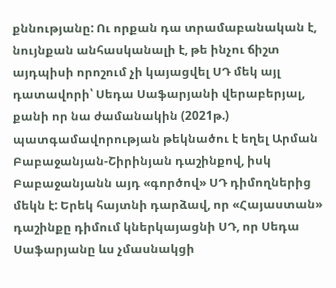քննությանը: Ու որքան դա տրամաբանական է, նույնքան անհասկանալի է, թե ինչու ճիշտ այդպիսի որոշում չի կայացվել ՍԴ մեկ այլ դատավորի՝ Սեդա Սաֆարյանի վերաբերյալ, քանի որ նա ժամանակին (2021թ.) պատգամավորության թեկնածու է եղել Արման Բաբաջանյան-Շիրինյան դաշինքով, իսկ Բաբաջանյանն այդ «գործով» ՍԴ դիմողներից մեկն է: Երեկ հայտնի դարձավ, որ «Հայաստան» դաշինքը դիմում կներկայացնի ՍԴ, որ Սեդա Սաֆարյանը ևս չմասնակցի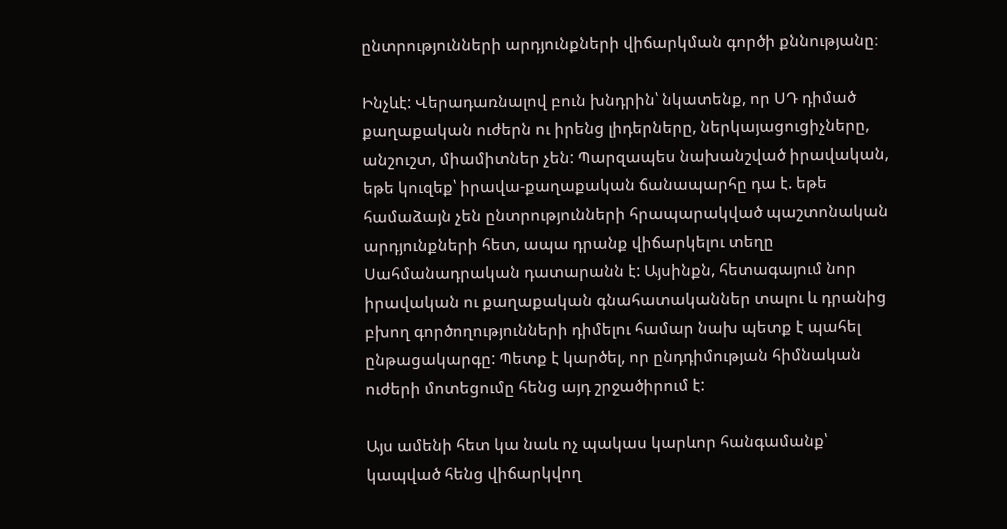ընտրությունների արդյունքների վիճարկման գործի քննությանը։

Ինչևէ: Վերադառնալով բուն խնդրին՝ նկատենք, որ ՍԴ դիմած քաղաքական ուժերն ու իրենց լիդերները, ներկայացուցիչները, անշուշտ, միամիտներ չեն: Պարզապես նախանշված իրավական, եթե կուզեք՝ իրավա-քաղաքական ճանապարհը դա է. եթե համաձայն չեն ընտրությունների հրապարակված պաշտոնական արդյունքների հետ, ապա դրանք վիճարկելու տեղը Սահմանադրական դատարանն է: Այսինքն, հետագայում նոր իրավական ու քաղաքական գնահատականներ տալու և դրանից բխող գործողությունների դիմելու համար նախ պետք է պահել ընթացակարգը: Պետք է կարծել, որ ընդդիմության հիմնական ուժերի մոտեցումը հենց այդ շրջածիրում է:

Այս ամենի հետ կա նաև ոչ պակաս կարևոր հանգամանք՝ կապված հենց վիճարկվող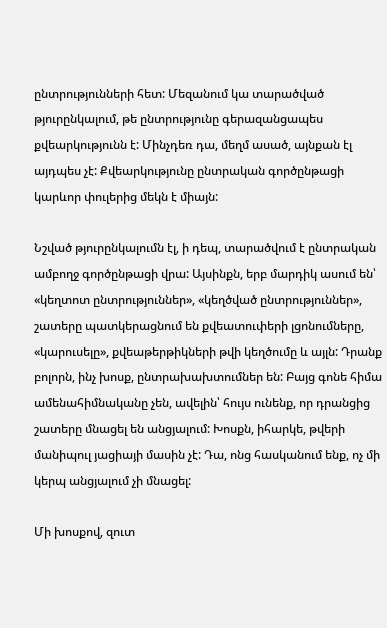ընտրությունների հետ: Մեզանում կա տարածված թյուրընկալում, թե ընտրությունը գերազանցապես քվեարկությունն է: Մինչդեռ դա, մեղմ ասած, այնքան էլ այդպես չէ: Քվեարկությունը ընտրական գործընթացի կարևոր փուլերից մեկն է միայն:

Նշված թյուրընկալումն էլ, ի դեպ, տարածվում է ընտրական ամբողջ գործընթացի վրա: Այսինքն, երբ մարդիկ ասում են՝ «կեղտոտ ընտրություններ», «կեղծված ընտրություններ», շատերը պատկերացնում են քվեատուփերի լցոնումները, «կարուսելը», քվեաթերթիկների թվի կեղծումը և այլն: Դրանք բոլորն, ինչ խոսք, ընտրախախտումներ են: Բայց գոնե հիմա ամենահիմնականը չեն, ավելին՝ հույս ունենք, որ դրանցից շատերը մնացել են անցյալում: Խոսքն, իհարկե, թվերի մանիպուլ յացիայի մասին չէ: Դա, ոնց հասկանում ենք, ոչ մի կերպ անցյալում չի մնացել:

Մի խոսքով, զուտ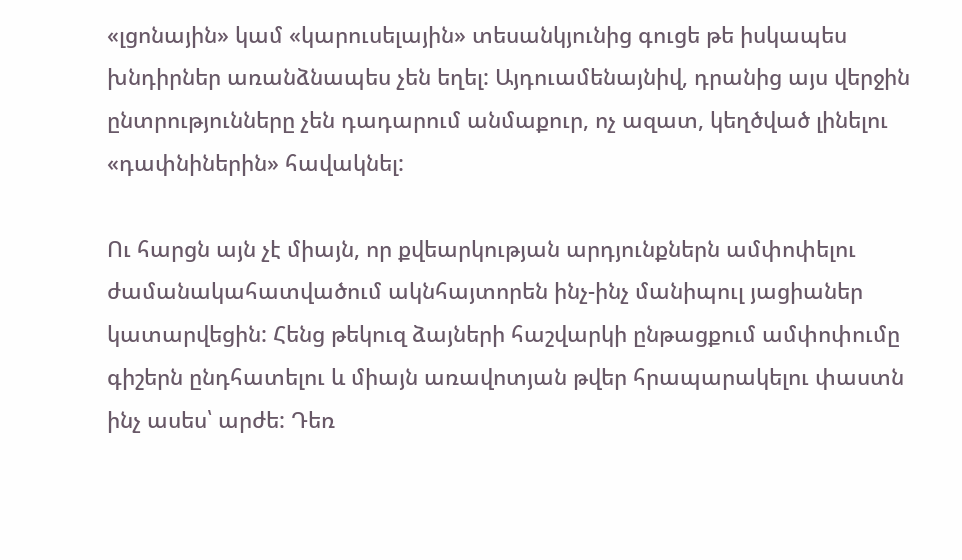«լցոնային» կամ «կարուսելային» տեսանկյունից գուցե թե իսկապես խնդիրներ առանձնապես չեն եղել: Այդուամենայնիվ, դրանից այս վերջին ընտրությունները չեն դադարում անմաքուր, ոչ ազատ, կեղծված լինելու «դափնիներին» հավակնել:

Ու հարցն այն չէ միայն, որ քվեարկության արդյունքներն ամփոփելու ժամանակահատվածում ակնհայտորեն ինչ-ինչ մանիպուլ յացիաներ կատարվեցին: Հենց թեկուզ ձայների հաշվարկի ընթացքում ամփոփումը գիշերն ընդհատելու և միայն առավոտյան թվեր հրապարակելու փաստն ինչ ասես՝ արժե: Դեռ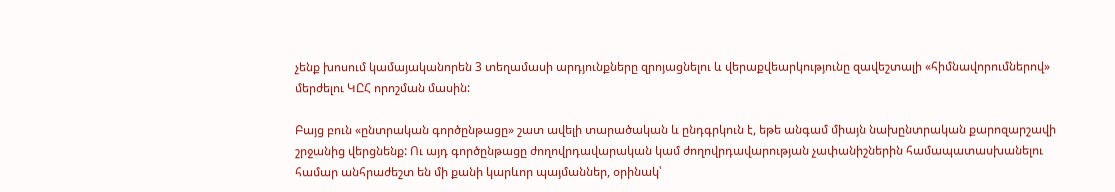չենք խոսում կամայականորեն 3 տեղամասի արդյունքները զրոյացնելու և վերաքվեարկությունը զավեշտալի «հիմնավորումներով» մերժելու ԿԸՀ որոշման մասին:

Բայց բուն «ընտրական գործընթացը» շատ ավելի տարածական և ընդգրկուն է, եթե անգամ միայն նախընտրական քարոզարշավի շրջանից վերցնենք: Ու այդ գործընթացը ժողովրդավարական կամ ժողովրդավարության չափանիշներին համապատասխանելու համար անհրաժեշտ են մի քանի կարևոր պայմաններ, օրինակ՝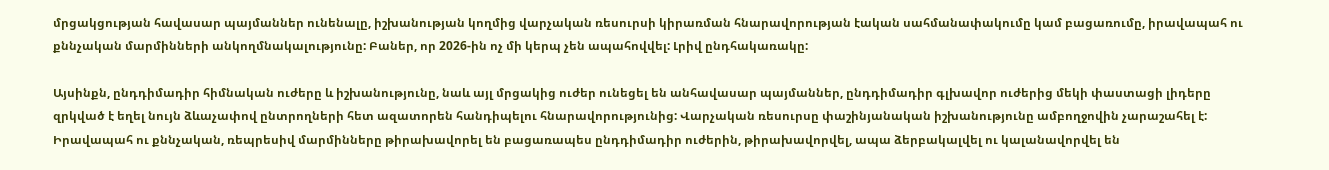մրցակցության հավասար պայմաններ ունենալը, իշխանության կողմից վարչական ռեսուրսի կիրառման հնարավորության էական սահմանափակումը կամ բացառումը, իրավապահ ու քննչական մարմինների անկողմնակալությունը: Բաներ, որ 2026-ին ոչ մի կերպ չեն ապահովվել: Լրիվ ընդհակառակը:

Այսինքն, ընդդիմադիր հիմնական ուժերը և իշխանությունը, նաև այլ մրցակից ուժեր ունեցել են անհավասար պայմաններ, ընդդիմադիր գլխավոր ուժերից մեկի փաստացի լիդերը զրկված է եղել նույն ձևաչափով ընտրողների հետ ազատորեն հանդիպելու հնարավորությունից: Վարչական ռեսուրսը փաշինյանական իշխանությունը ամբողջովին չարաշահել է: Իրավապահ ու քննչական, ռեպրեսիվ մարմինները թիրախավորել են բացառապես ընդդիմադիր ուժերին, թիրախավորվել, ապա ձերբակալվել ու կալանավորվել են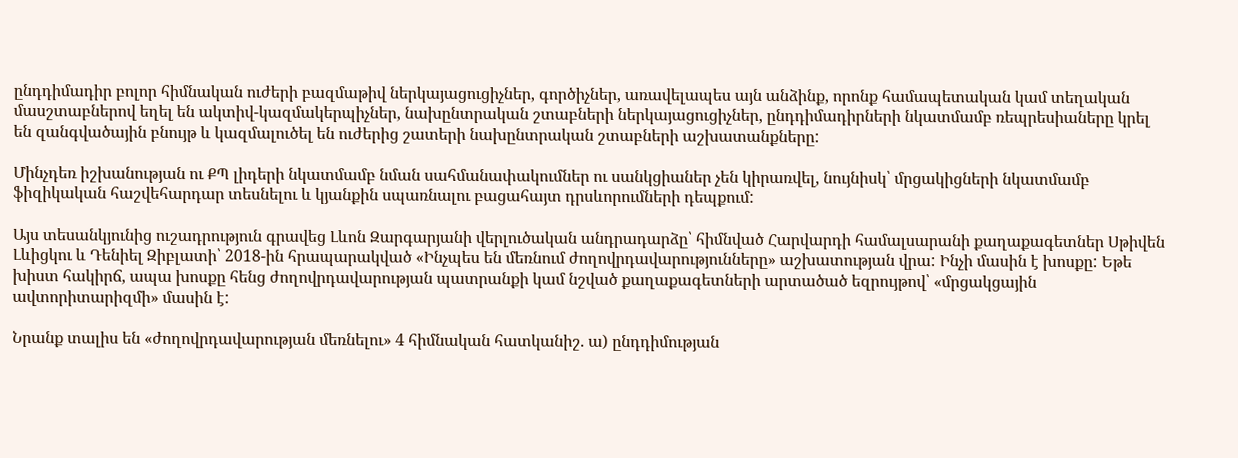ընդդիմադիր բոլոր հիմնական ուժերի բազմաթիվ ներկայացուցիչներ, գործիչներ, առավելապես այն անձինք, որոնք համապետական կամ տեղական մասշտաբներով եղել են ակտիվ-կազմակերպիչներ, նախընտրական շտաբների ներկայացուցիչներ, ընդդիմադիրների նկատմամբ ռեպրեսիաները կրել են զանգվածային բնույթ և կազմալուծել են ուժերից շատերի նախընտրական շտաբների աշխատանքները:

Մինչդեռ իշխանության ու ՔՊ լիդերի նկատմամբ նման սահմանափակումներ ու սանկցիաներ չեն կիրառվել, նույնիսկ՝ մրցակիցների նկատմամբ ֆիզիկական հաշվեհարդար տեսնելու և կյանքին սպառնալու բացահայտ դրսևորումների դեպքում:

Այս տեսանկյունից ուշադրություն գրավեց Լևոն Զարգարյանի վերլուծական անդրադարձը՝ հիմնված Հարվարդի համալսարանի քաղաքագետներ Սթիվեն Լևիցկու և Դենիել Զիբլատի՝ 2018-ին հրապարակված «Ինչպես են մեռնում ժողովրդավարությունները» աշխատության վրա: Ինչի մասին է խոսքը: Եթե խիստ հակիրճ, ապա խոսքը հենց ժողովրդավարության պատրանքի կամ նշված քաղաքագետների արտածած եզրույթով՝ «մրցակցային ավտորիտարիզմի» մասին է:

Նրանք տալիս են «ժողովրդավարության մեռնելու» 4 հիմնական հատկանիշ. ա) ընդդիմության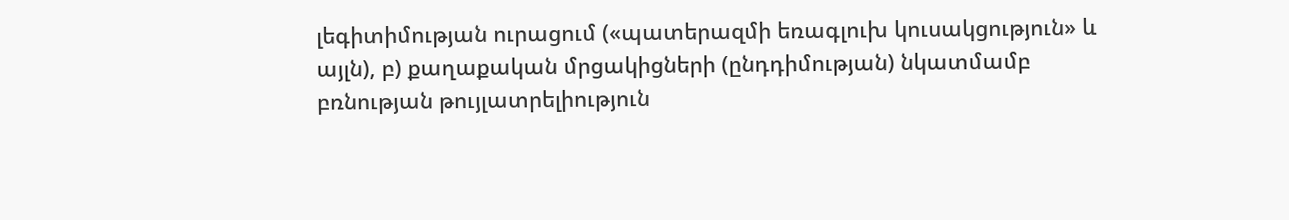լեգիտիմության ուրացում («պատերազմի եռագլուխ կուսակցություն» և այլն), բ) քաղաքական մրցակիցների (ընդդիմության) նկատմամբ բռնության թույլատրելիություն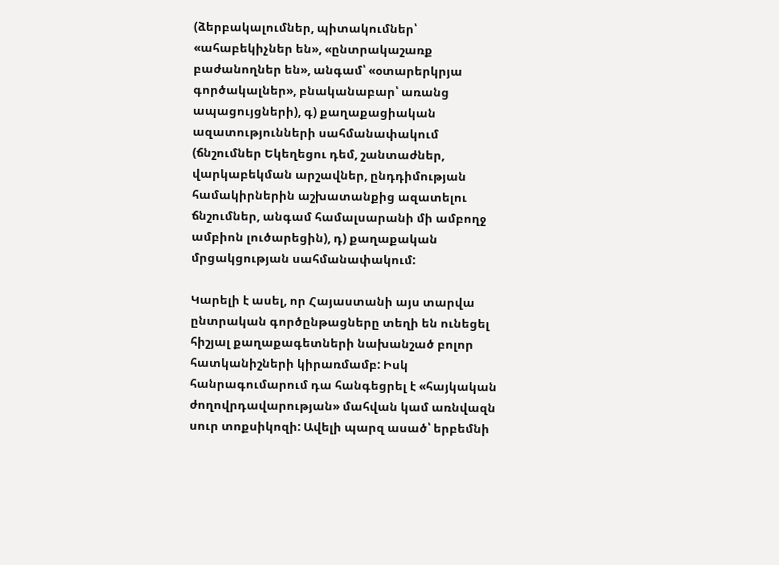(ձերբակալումներ, պիտակումներ՝ «ահաբեկիչներ են», «ընտրակաշառք բաժանողներ են», անգամ՝ «օտարերկրյա գործակալներ», բնականաբար՝ առանց ապացույցների), գ) քաղաքացիական ազատությունների սահմանափակում (ճնշումներ Եկեղեցու դեմ, շանտաժներ, վարկաբեկման արշավներ, ընդդիմության համակիրներին աշխատանքից ազատելու ճնշումներ, անգամ համալսարանի մի ամբողջ ամբիոն լուծարեցին), դ) քաղաքական մրցակցության սահմանափակում:

Կարելի է ասել, որ Հայաստանի այս տարվա ընտրական գործընթացները տեղի են ունեցել հիշյալ քաղաքագետների նախանշած բոլոր հատկանիշների կիրառմամբ: Իսկ հանրագումարում դա հանգեցրել է «հայկական ժողովրդավարության» մահվան կամ առնվազն սուր տոքսիկոզի: Ավելի պարզ ասած՝ երբեմնի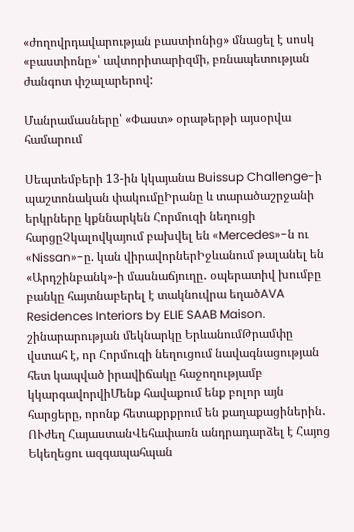«ժողովրդավարության բաստիոնից» մնացել է սոսկ «բաստիոնը»՝ ավտորիտարիզմի, բռնապետության ժանգոտ փշալարերով:

Մանրամասները՝ «Փաստ» օրաթերթի այսօրվա համարում

Սեպտեմբերի 13-ին կկայանա Buissup Challenge-ի պաշտոնական փակումըԻրանը և տարածաշրջանի երկրները կքննարկեն Հորմուզի նեղուցի հարցըՉկալովկայում բախվել են «Mercedes»-ն ու «Nissan»-ը. կան վիրավորներԻջևանում թալանել են «Արդշինբանկ»-ի մասնաճյուղը․ օպերատիվ խումբը բանկը հայտնաբերել է տակնուվրա եղածAVA Residences Interiors by ELIE SAAB Maison. շինարարության մեկնարկը ԵրևանումԹրամփը վստահ է, որ Հորմուզի նեղուցում նավագնացության հետ կապված իրավիճակը հաջողությամբ կկարգավորվիՄենք հավաքում ենք բոլոր այն հարցերը, որոնք հետաքրքրում են քաղաքացիներին․ ՈՒժեղ ՀայաստանՎեհափառն անդրադարձել է Հայոց Եկեղեցու ազգապահպան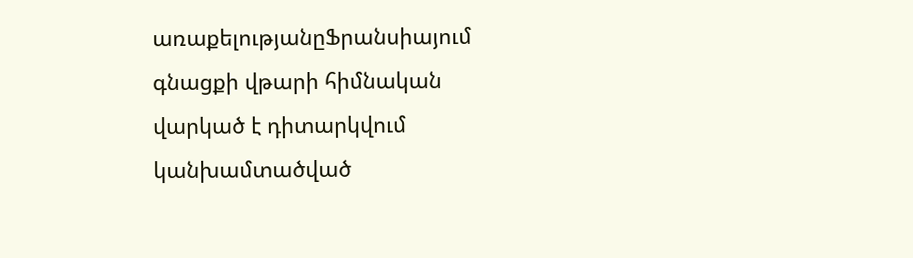առաքելությանըՖրանսիայում գնացքի վթարի հիմնական վարկած է դիտարկվում կանխամտածված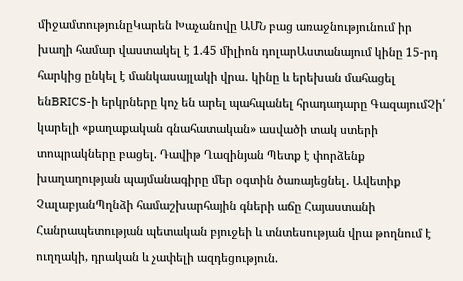միջամտությունըԿարեն Խաչանովը ԱՄՆ բաց առաջնությունում իր խաղի համար վաստակել է 1.45 միլիոն դոլարԱստանայում կինը 15-րդ հարկից ընկել է մանկասայլակի վրա․ կինը և երեխան մահացել ենBRICS-ի երկրները կոչ են արել պահպանել հրադադարը ԳազայումՉի՛ կարելի «քաղաքական գնահատական» ասվածի տակ ստերի տոպրակները բացել. Դավիթ Ղազինյան Պետք է փորձենք խաղաղության պայմանագիրը մեր օգտին ծառայեցնել․ Ավետիք ՉալաբյանՊղնձի համաշխարհային գների աճը Հայաստանի Հանրապետության պետական բյուջեի և տնտեսության վրա թողնում է ուղղակի, դրական և չափելի ազդեցություն.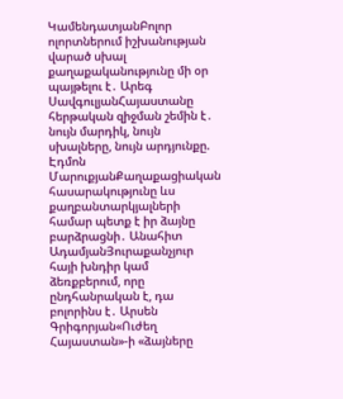ԿամենդատյանԲոլոր ոլորտներում իշխանության վարած սխալ քաղաքականությունը մի օր պայթելու է․ Արեգ ՍավգուլյանՀայաստանը հերթական զիջման շեմին է․ նույն մարդիկ, նույն սխալները, նույն արդյունքը. Էդմոն ՄարուքյանՔաղաքացիական հասարակությունը ևս քաղբանտարկյալների համար պետք է իր ձայնը բարձրացնի․ Անահիտ ԱդամյանՅուրաքանչյուր հայի խնդիր կամ ձեռքբերում, որը ընդհանրական է, դա բոլորինս է․ Արսեն Գրիգորյան«Ուժեղ Հայաստան»-ի «ձայները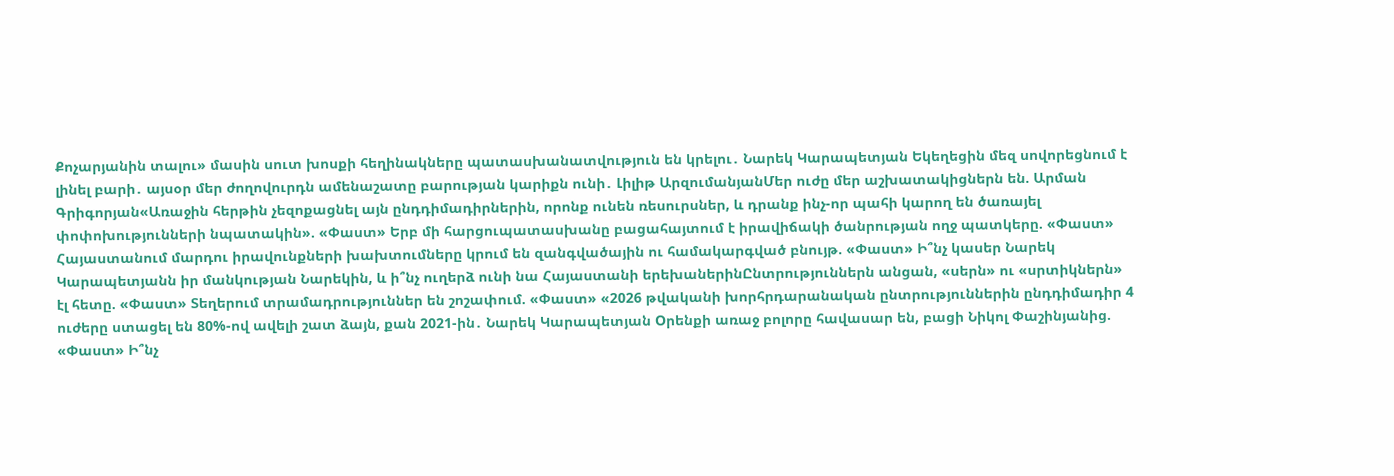Քոչարյանին տալու» մասին սուտ խոսքի հեղինակները պատասխանատվություն են կրելու․ Նարեկ Կարապետյան Եկեղեցին մեզ սովորեցնում է լինել բարի․ այսօր մեր ժողովուրդն ամենաշատը բարության կարիքն ունի․ Լիլիթ ԱրզումանյանՄեր ուժը մեր աշխատակիցներն են. Արման Գրիգորյան«Առաջին հերթին չեզոքացնել այն ընդդիմադիրներին, որոնք ունեն ռեսուրսներ, և դրանք ինչ-որ պահի կարող են ծառայել փոփոխությունների նպատակին». «Փաստ» Երբ մի հարցուպատասխանը բացահայտում է իրավիճակի ծանրության ողջ պատկերը. «Փաստ» Հայաստանում մարդու իրավունքների խախտումները կրում են զանգվածային ու համակարգված բնույթ. «Փաստ» Ի՞նչ կասեր Նարեկ Կարապետյանն իր մանկության Նարեկին, և ի՞նչ ուղերձ ունի նա Հայաստանի երեխաներինԸնտրություններն անցան, «սերն» ու «սրտիկներն» էլ հետը. «Փաստ» Տեղերում տրամադրություններ են շոշափում. «Փաստ» «2026 թվականի խորհրդարանական ընտրություններին ընդդիմադիր 4 ուժերը ստացել են 80%-ով ավելի շատ ձայն, քան 2021-ին․ Նարեկ Կարապետյան Oրենքի առաջ բոլորը հավասար են, բացի Նիկոլ Փաշինյանից. «Փաստ» Ի՞նչ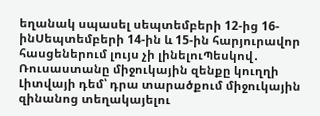եղանակ սպասել սեպտեմբերի 12-ից 16-ինՍեպտեմբերի 14-ին և 15-ին հարյուրավոր հասցեներում լույս չի լինելուՊեսկով․ Ռուսաստանը միջուկային զենքը կուղղի Լիտվայի դեմ՝ դրա տարածքում միջուկային զինանոց տեղակայելու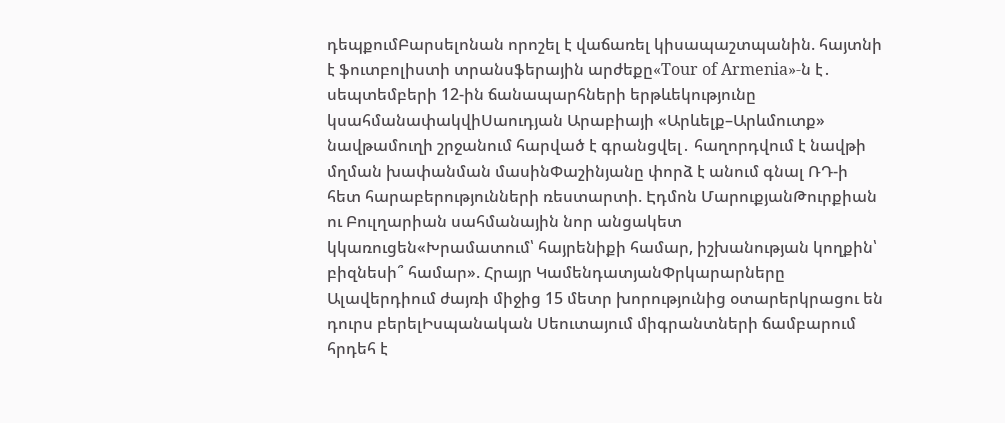դեպքումԲարսելոնան որոշել է վաճառել կիսապաշտպանին. հայտնի է ֆուտբոլիստի տրանսֆերային արժեքը«Tour of Armenia»-ն է․ սեպտեմբերի 12-ին ճանապարհների երթևեկությունը կսահմանափակվիՍաուդյան Արաբիայի «Արևելք–Արևմուտք» նավթամուղի շրջանում հարված է գրանցվել․ հաղորդվում է նավթի մղման խափանման մասինՓաշինյանը փորձ է անում գնալ ՌԴ-ի հետ հարաբերությունների ռեստարտի. Էդմոն ՄարուքյանԹուրքիան ու Բուլղարիան սահմանային նոր անցակետ կկառուցեն«Խրամատում՝ հայրենիքի համար, իշխանության կողքին՝ բիզնեսի՞ համար». Հրայր ԿամենդատյանՓրկարարները Ալավերդիում ժայռի միջից 15 մետր խորությունից օտարերկրացու են դուրս բերելԻսպանական Սեուտայում միգրանտների ճամբարում հրդեհ է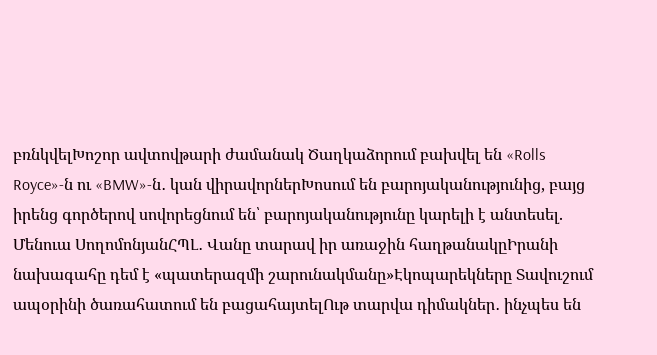բռնկվելԽոշոր ավտովթարի ժամանակ Ծաղկաձորում բախվել են «Rolls Royce»-ն ու «BMW»-ն․ կան վիրավորներԽոսում են բարոյականությունից, բայց իրենց գործերով սովորեցնում են՝ բարոյականությունը կարելի է անտեսել. Մենուա ՍողոմոնյանՀՊԼ․ Վանը տարավ իր առաջին հաղթանակըԻրանի նախագահը դեմ է «պատերազմի շարունակմանը»Էկոպարեկները Տավուշում ապօրինի ծառահատում են բացահայտելՈւթ տարվա դիմակներ․ ինչպես են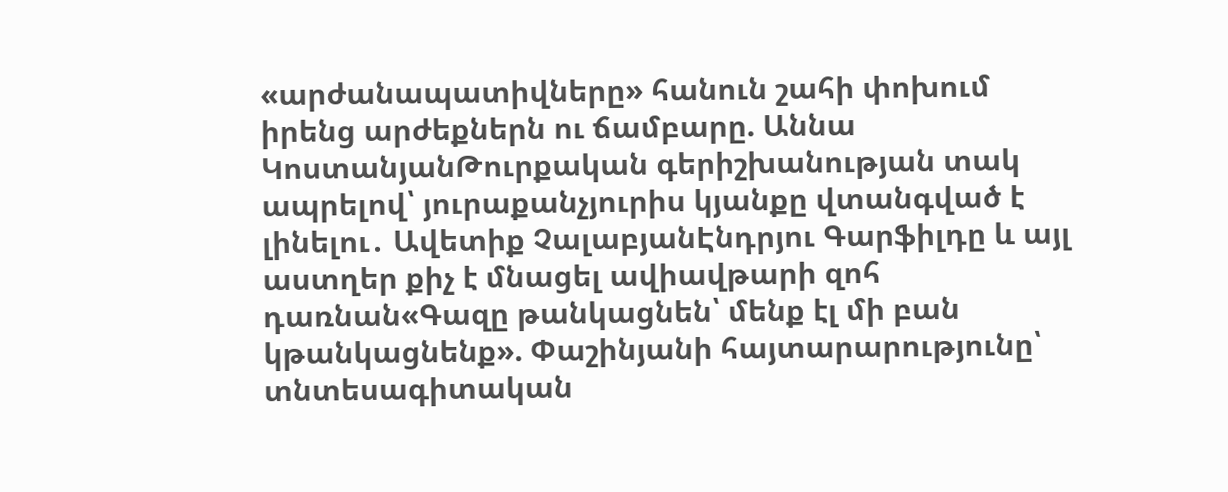«արժանապատիվները» հանուն շահի փոխում իրենց արժեքներն ու ճամբարը. Աննա ԿոստանյանԹուրքական գերիշխանության տակ ապրելով՝ յուրաքանչյուրիս կյանքը վտանգված է լինելու․ Ավետիք ՉալաբյանԷնդրյու Գարֆիլդը և այլ աստղեր քիչ է մնացել ավիավթարի զոհ դառնան«Գազը թանկացնեն՝ մենք էլ մի բան կթանկացնենք». Փաշինյանի հայտարարությունը՝ տնտեսագիտական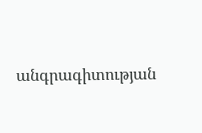անգրագիտության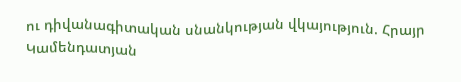ու դիվանագիտական սնանկության վկայություն. Հրայր Կամենդատյան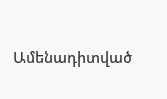Ամենադիտված